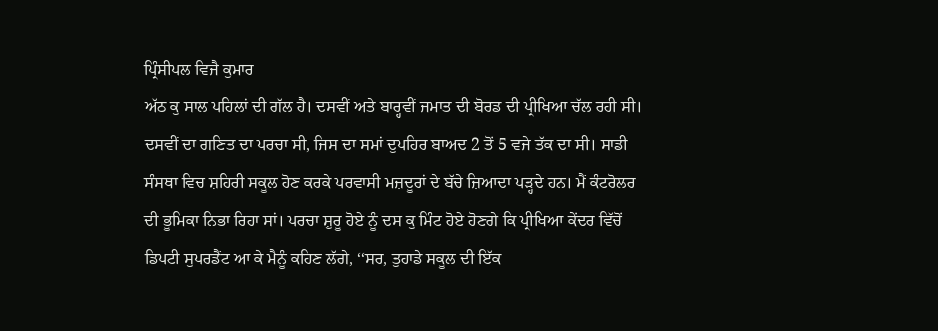ਪ੍ਰਿੰਸੀਪਲ ਵਿਜੈ ਕੁਮਾਰ
ਅੱਠ ਕੁ ਸਾਲ ਪਹਿਲਾਂ ਦੀ ਗੱਲ ਹੈ। ਦਸਵੀਂ ਅਤੇ ਬਾਰ੍ਹਵੀਂ ਜਮਾਤ ਦੀ ਬੋਰਡ ਦੀ ਪ੍ਰੀਖਿਆ ਚੱਲ ਰਹੀ ਸੀ। ਦਸਵੀਂ ਦਾ ਗਣਿਤ ਦਾ ਪਰਚਾ ਸੀ, ਜਿਸ ਦਾ ਸਮਾਂ ਦੁਪਹਿਰ ਬਾਅਦ 2 ਤੋਂ 5 ਵਜੇ ਤੱਕ ਦਾ ਸੀ। ਸਾਡੀ ਸੰਸਥਾ ਵਿਚ ਸ਼ਹਿਰੀ ਸਕੂਲ ਹੋਣ ਕਰਕੇ ਪਰਵਾਸੀ ਮਜ਼ਦੂਰਾਂ ਦੇ ਬੱਚੇ ਜ਼ਿਆਦਾ ਪੜ੍ਹਦੇ ਹਨ। ਮੈਂ ਕੰਟਰੋਲਰ ਦੀ ਭੂਮਿਕਾ ਨਿਭਾ ਰਿਹਾ ਸਾਂ। ਪਰਚਾ ਸ਼ੁਰੂ ਹੋਏ ਨੂੰ ਦਸ ਕੁ ਮਿੰਟ ਹੋਏ ਹੋਣਗੇ ਕਿ ਪ੍ਰੀਖਿਆ ਕੇਂਦਰ ਵਿੱਚੋਂ ਡਿਪਟੀ ਸੁਪਰਡੈਂਟ ਆ ਕੇ ਮੈਨੂੰ ਕਹਿਣ ਲੱਗੇ, ‘‘ਸਰ, ਤੁਹਾਡੇ ਸਕੂਲ ਦੀ ਇੱਕ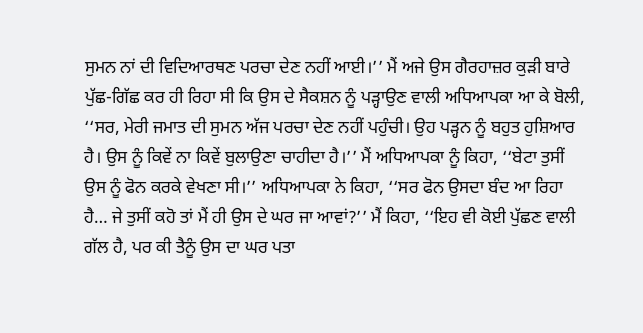ਸੁਮਨ ਨਾਂ ਦੀ ਵਿਦਿਆਰਥਣ ਪਰਚਾ ਦੇਣ ਨਹੀਂ ਆਈ।’’ ਮੈਂ ਅਜੇ ਉਸ ਗੈਰਹਾਜ਼ਰ ਕੁੜੀ ਬਾਰੇ ਪੁੱਛ-ਗਿੱਛ ਕਰ ਹੀ ਰਿਹਾ ਸੀ ਕਿ ਉਸ ਦੇ ਸੈਕਸ਼ਨ ਨੂੰ ਪੜ੍ਹਾਉਣ ਵਾਲੀ ਅਧਿਆਪਕਾ ਆ ਕੇ ਬੋਲੀ, ‘‘ਸਰ, ਮੇਰੀ ਜਮਾਤ ਦੀ ਸੁਮਨ ਅੱਜ ਪਰਚਾ ਦੇਣ ਨਹੀਂ ਪਹੁੰਚੀ। ਉਹ ਪੜ੍ਹਨ ਨੂੰ ਬਹੁਤ ਹੁਸ਼ਿਆਰ ਹੈ। ਉਸ ਨੂੰ ਕਿਵੇਂ ਨਾ ਕਿਵੇਂ ਬੁਲਾਉਣਾ ਚਾਹੀਦਾ ਹੈ।’’ ਮੈਂ ਅਧਿਆਪਕਾ ਨੂੰ ਕਿਹਾ, ‘‘ਬੇਟਾ ਤੁਸੀਂ ਉਸ ਨੂੰ ਫੋਨ ਕਰਕੇ ਵੇਖਣਾ ਸੀ।’’ ਅਧਿਆਪਕਾ ਨੇ ਕਿਹਾ, ‘‘ਸਰ ਫੋਨ ਉਸਦਾ ਬੰਦ ਆ ਰਿਹਾ ਹੈ… ਜੇ ਤੁਸੀਂ ਕਹੋ ਤਾਂ ਮੈਂ ਹੀ ਉਸ ਦੇ ਘਰ ਜਾ ਆਵਾਂ?’’ ਮੈਂ ਕਿਹਾ, ‘‘ਇਹ ਵੀ ਕੋਈ ਪੁੱਛਣ ਵਾਲੀ ਗੱਲ ਹੈ, ਪਰ ਕੀ ਤੈਨੂੰ ਉਸ ਦਾ ਘਰ ਪਤਾ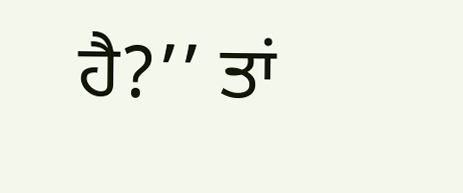ਹੈ?’’ ਤਾਂ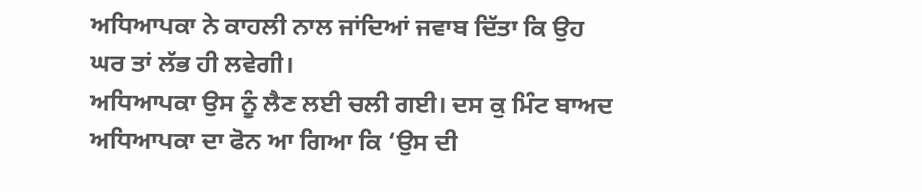ਅਧਿਆਪਕਾ ਨੇ ਕਾਹਲੀ ਨਾਲ ਜਾਂਦਿਆਂ ਜਵਾਬ ਦਿੱਤਾ ਕਿ ਉਹ ਘਰ ਤਾਂ ਲੱਭ ਹੀ ਲਵੇਗੀ।
ਅਧਿਆਪਕਾ ਉਸ ਨੂੰ ਲੈਣ ਲਈ ਚਲੀ ਗਈ। ਦਸ ਕੁ ਮਿੰਟ ਬਾਅਦ ਅਧਿਆਪਕਾ ਦਾ ਫੋਨ ਆ ਗਿਆ ਕਿ ‘ਉਸ ਦੀ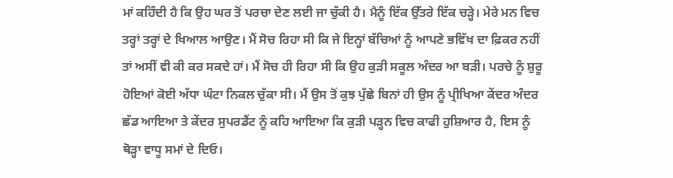ਮਾਂ ਕਹਿੰਦੀ ਹੈ ਕਿ ਉਹ ਘਰ ਤੋਂ ਪਰਚਾ ਦੇਣ ਲਈ ਜਾ ਚੁੱਕੀ ਹੈ। ਮੈਨੂੰ ਇੱਕ ਉੱਤਰੇ ਇੱਕ ਚੜ੍ਹੇ। ਮੇਰੇ ਮਨ ਵਿਚ ਤਰ੍ਹਾਂ ਤਰ੍ਹਾਂ ਦੇ ਖਿਆਲ ਆਉਣ। ਮੈਂ ਸੋਚ ਰਿਹਾ ਸੀ ਕਿ ਜੇ ਇਨ੍ਹਾਂ ਬੱਚਿਆਂ ਨੂੰ ਆਪਣੇ ਭਵਿੱਖ ਦਾ ਫ਼ਿਕਰ ਨਹੀਂ ਤਾਂ ਅਸੀਂ ਵੀ ਕੀ ਕਰ ਸਕਦੇ ਹਾਂ। ਮੈਂ ਸੋਚ ਹੀ ਰਿਹਾ ਸੀ ਕਿ ਉਹ ਕੁੜੀ ਸਕੂਲ ਅੰਦਰ ਆ ਬੜੀ। ਪਰਚੇ ਨੂੰ ਸ਼ੁਰੂ ਹੋਇਆਂ ਕੋਈ ਅੱਧਾ ਘੰਟਾ ਨਿਕਲ ਚੁੱਕਾ ਸੀ। ਮੈਂ ਉਸ ਤੋਂ ਕੁਝ ਪੁੱਛੇ ਬਿਨਾਂ ਹੀ ਉਸ ਨੂੰ ਪ੍ਰੀਖਿਆ ਕੇਂਦਰ ਅੰਦਰ ਛੱਡ ਆਇਆ ਤੇ ਕੇਂਦਰ ਸੁਪਰਡੈਂਟ ਨੂੰ ਕਹਿ ਆਇਆ ਕਿ ਕੁੜੀ ਪੜ੍ਹਨ ਵਿਚ ਕਾਫੀ ਹੁਸ਼ਿਆਰ ਹੈ, ਇਸ ਨੂੰ ਥੋੜ੍ਹਾ ਵਾਧੂ ਸਮਾਂ ਦੇ ਦਿਓ।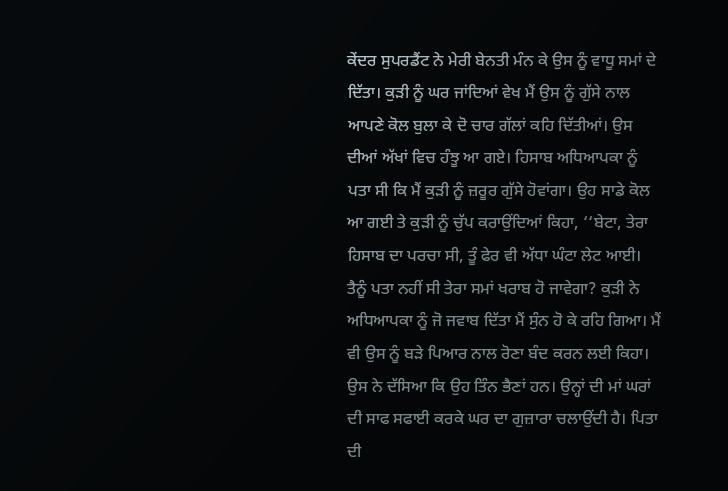ਕੇਂਦਰ ਸੁਪਰਡੈਂਟ ਨੇ ਮੇਰੀ ਬੇਨਤੀ ਮੰਨ ਕੇ ਉਸ ਨੂੰ ਵਾਧੂ ਸਮਾਂ ਦੇ ਦਿੱਤਾ। ਕੁੜੀ ਨੂੰ ਘਰ ਜਾਂਦਿਆਂ ਵੇਖ ਮੈਂ ਉਸ ਨੂੰ ਗੁੱਸੇ ਨਾਲ ਆਪਣੇ ਕੋਲ ਬੁਲਾ ਕੇ ਦੋ ਚਾਰ ਗੱਲਾਂ ਕਹਿ ਦਿੱਤੀਆਂ। ਉਸ ਦੀਆਂ ਅੱਖਾਂ ਵਿਚ ਹੰਝੂ ਆ ਗਏ। ਹਿਸਾਬ ਅਧਿਆਪਕਾ ਨੂੰ ਪਤਾ ਸੀ ਕਿ ਮੈਂ ਕੁੜੀ ਨੂੰ ਜ਼ਰੂਰ ਗੁੱਸੇ ਹੋਵਾਂਗਾ। ਉਹ ਸਾਡੇ ਕੋਲ ਆ ਗਈ ਤੇ ਕੁੜੀ ਨੂੰ ਚੁੱਪ ਕਰਾਉਂਦਿਆਂ ਕਿਹਾ, ‘‘ਬੇਟਾ, ਤੇਰਾ ਹਿਸਾਬ ਦਾ ਪਰਚਾ ਸੀ, ਤੂੰ ਫੇਰ ਵੀ ਅੱਧਾ ਘੰਟਾ ਲੇਟ ਆਈ। ਤੈਨੂੰ ਪਤਾ ਨਹੀਂ ਸੀ ਤੇਰਾ ਸਮਾਂ ਖਰਾਬ ਹੋ ਜਾਵੇਗਾ? ਕੁੜੀ ਨੇ ਅਧਿਆਪਕਾ ਨੂੰ ਜੋ ਜਵਾਬ ਦਿੱਤਾ ਮੈਂ ਸੁੰਨ ਹੋ ਕੇ ਰਹਿ ਗਿਆ। ਮੈਂ ਵੀ ਉਸ ਨੂੰ ਬੜੇ ਪਿਆਰ ਨਾਲ ਰੋਣਾ ਬੰਦ ਕਰਨ ਲਈ ਕਿਹਾ। ਉਸ ਨੇ ਦੱਸਿਆ ਕਿ ਉਹ ਤਿੰਨ ਭੈਣਾਂ ਹਨ। ਉਨ੍ਹਾਂ ਦੀ ਮਾਂ ਘਰਾਂ ਦੀ ਸਾਫ ਸਫਾਈ ਕਰਕੇ ਘਰ ਦਾ ਗੁਜ਼ਾਰਾ ਚਲਾਉਂਦੀ ਹੈ। ਪਿਤਾ ਦੀ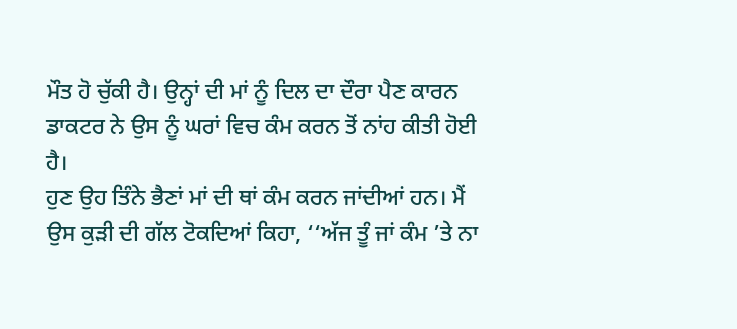ਮੌਤ ਹੋ ਚੁੱਕੀ ਹੈ। ਉਨ੍ਹਾਂ ਦੀ ਮਾਂ ਨੂੰ ਦਿਲ ਦਾ ਦੌਰਾ ਪੈਣ ਕਾਰਨ ਡਾਕਟਰ ਨੇ ਉਸ ਨੂੰ ਘਰਾਂ ਵਿਚ ਕੰਮ ਕਰਨ ਤੋਂ ਨਾਂਹ ਕੀਤੀ ਹੋਈ ਹੈ।
ਹੁਣ ਉਹ ਤਿੰਨੇ ਭੈਣਾਂ ਮਾਂ ਦੀ ਥਾਂ ਕੰਮ ਕਰਨ ਜਾਂਦੀਆਂ ਹਨ। ਮੈਂ ਉਸ ਕੁੜੀ ਦੀ ਗੱਲ ਟੋਕਦਿਆਂ ਕਿਹਾ, ‘‘ਅੱਜ ਤੂੰ ਜਾਂ ਕੰਮ ’ਤੇ ਨਾ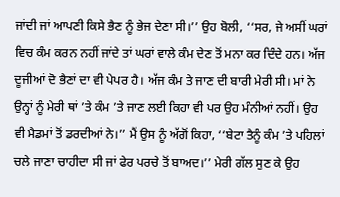ਜਾਂਦੀ ਜਾਂ ਆਪਣੀ ਕਿਸੇ ਭੈਣ ਨੂੰ ਭੇਜ ਦੇਣਾ ਸੀ।’’ ਉਹ ਬੋਲੀ, ‘‘ਸਰ, ਜੇ ਅਸੀਂ ਘਰਾਂ ਵਿਚ ਕੰਮ ਕਰਨ ਨਹੀਂ ਜਾਂਦੇ ਤਾਂ ਘਰਾਂ ਵਾਲੇ ਕੰਮ ਦੇਣ ਤੋਂ ਮਨਾ ਕਰ ਦਿੰਦੇ ਹਨ। ਅੱਜ ਦੂਜੀਆਂ ਦੋ ਭੈਣਾਂ ਦਾ ਵੀ ਪੇਪਰ ਹੈ। ਅੱਜ ਕੰਮ ਤੇ ਜਾਣ ਦੀ ਬਾਰੀ ਮੇਰੀ ਸੀ। ਮਾਂ ਨੇ ਉਨ੍ਹਾਂ ਨੂੰ ਮੇਰੀ ਥਾਂ ’ਤੇ ਕੰਮ ’ਤੇ ਜਾਣ ਲਈ ਕਿਹਾ ਵੀ ਪਰ ਉਹ ਮੰਨੀਆਂ ਨਹੀਂ। ਉਹ ਵੀ ਮੈਡਮਾਂ ਤੋਂ ਡਰਦੀਆਂ ਨੇ।’’ ਮੈਂ ਉਸ ਨੂੰ ਅੱਗੋਂ ਕਿਹਾ, ‘‘ਬੇਟਾ ਤੈਨੂੰ ਕੰਮ ’ਤੇ ਪਹਿਲਾਂ ਚਲੇ ਜਾਣਾ ਚਾਹੀਦਾ ਸੀ ਜਾਂ ਫੇਰ ਪਰਚੇ ਤੋਂ ਬਾਅਦ।’’ ਮੇਰੀ ਗੱਲ ਸੁਣ ਕੇ ਉਹ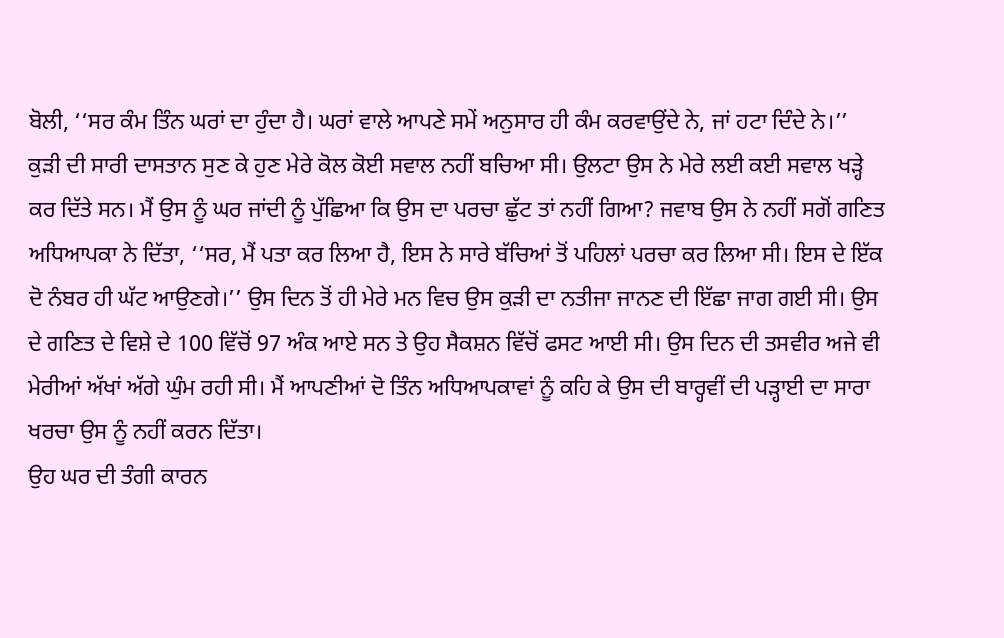ਬੋਲੀ, ‘‘ਸਰ ਕੰਮ ਤਿੰਨ ਘਰਾਂ ਦਾ ਹੁੰਦਾ ਹੈ। ਘਰਾਂ ਵਾਲੇ ਆਪਣੇ ਸਮੇਂ ਅਨੁਸਾਰ ਹੀ ਕੰਮ ਕਰਵਾਉਂਦੇ ਨੇ, ਜਾਂ ਹਟਾ ਦਿੰਦੇ ਨੇ।’’
ਕੁੜੀ ਦੀ ਸਾਰੀ ਦਾਸਤਾਨ ਸੁਣ ਕੇ ਹੁਣ ਮੇਰੇ ਕੋਲ ਕੋਈ ਸਵਾਲ ਨਹੀਂ ਬਚਿਆ ਸੀ। ਉਲਟਾ ਉਸ ਨੇ ਮੇਰੇ ਲਈ ਕਈ ਸਵਾਲ ਖੜ੍ਹੇ ਕਰ ਦਿੱਤੇ ਸਨ। ਮੈਂ ਉਸ ਨੂੰ ਘਰ ਜਾਂਦੀ ਨੂੰ ਪੁੱਛਿਆ ਕਿ ਉਸ ਦਾ ਪਰਚਾ ਛੁੱਟ ਤਾਂ ਨਹੀਂ ਗਿਆ? ਜਵਾਬ ਉਸ ਨੇ ਨਹੀਂ ਸਗੋਂ ਗਣਿਤ ਅਧਿਆਪਕਾ ਨੇ ਦਿੱਤਾ, ‘‘ਸਰ, ਮੈਂ ਪਤਾ ਕਰ ਲਿਆ ਹੈ, ਇਸ ਨੇ ਸਾਰੇ ਬੱਚਿਆਂ ਤੋਂ ਪਹਿਲਾਂ ਪਰਚਾ ਕਰ ਲਿਆ ਸੀ। ਇਸ ਦੇ ਇੱਕ ਦੋ ਨੰਬਰ ਹੀ ਘੱਟ ਆਉਣਗੇ।’’ ਉਸ ਦਿਨ ਤੋਂ ਹੀ ਮੇਰੇ ਮਨ ਵਿਚ ਉਸ ਕੁੜੀ ਦਾ ਨਤੀਜਾ ਜਾਨਣ ਦੀ ਇੱਛਾ ਜਾਗ ਗਈ ਸੀ। ਉਸ ਦੇ ਗਣਿਤ ਦੇ ਵਿਸ਼ੇ ਦੇ 100 ਵਿੱਚੋਂ 97 ਅੰਕ ਆਏ ਸਨ ਤੇ ਉਹ ਸੈਕਸ਼ਨ ਵਿੱਚੋਂ ਫਸਟ ਆਈ ਸੀ। ਉਸ ਦਿਨ ਦੀ ਤਸਵੀਰ ਅਜੇ ਵੀ ਮੇਰੀਆਂ ਅੱਖਾਂ ਅੱਗੇ ਘੁੰਮ ਰਹੀ ਸੀ। ਮੈਂ ਆਪਣੀਆਂ ਦੋ ਤਿੰਨ ਅਧਿਆਪਕਾਵਾਂ ਨੂੰ ਕਹਿ ਕੇ ਉਸ ਦੀ ਬਾਰ੍ਹਵੀਂ ਦੀ ਪੜ੍ਹਾਈ ਦਾ ਸਾਰਾ ਖਰਚਾ ਉਸ ਨੂੰ ਨਹੀਂ ਕਰਨ ਦਿੱਤਾ।
ਉਹ ਘਰ ਦੀ ਤੰਗੀ ਕਾਰਨ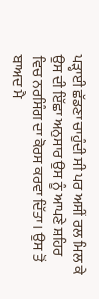ਪੜ੍ਹਾਈ ਛੱਡਣਾ ਚਾਹੁੰਦੀ ਸੀ ਪਰ ਅਸੀਂ ਰਲ ਮਿਲ ਕੇ ਉਸ ਦੀ ਇੱਛਾ ਅਨੁਸਾਰ ਉਸ ਨੂੰ ਆਪਣੇ ਸ਼ਹਿਰ ਵਿਚ ਨਰਸਿੰਗ ਦਾ ਕੋਰਸ ਕਰਵਾ ਦਿੱਤਾ। ਉਸ ਤੋਂ ਬਾਅਦ ਮੈ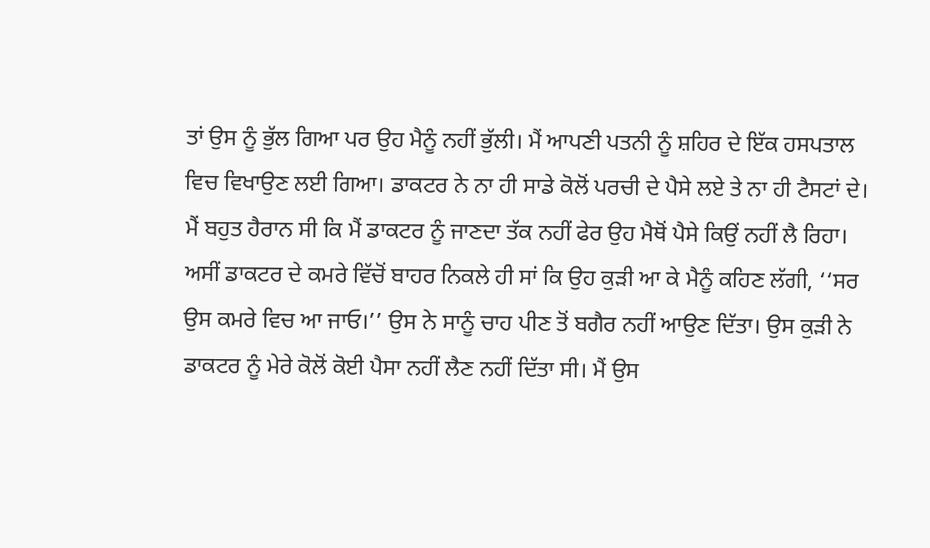ਤਾਂ ਉਸ ਨੂੰ ਭੁੱਲ ਗਿਆ ਪਰ ਉਹ ਮੈਨੂੰ ਨਹੀਂ ਭੁੱਲੀ। ਮੈਂ ਆਪਣੀ ਪਤਨੀ ਨੂੰ ਸ਼ਹਿਰ ਦੇ ਇੱਕ ਹਸਪਤਾਲ ਵਿਚ ਵਿਖਾਉਣ ਲਈ ਗਿਆ। ਡਾਕਟਰ ਨੇ ਨਾ ਹੀ ਸਾਡੇ ਕੋਲੋਂ ਪਰਚੀ ਦੇ ਪੈਸੇ ਲਏ ਤੇ ਨਾ ਹੀ ਟੈਸਟਾਂ ਦੇ। ਮੈਂ ਬਹੁਤ ਹੈਰਾਨ ਸੀ ਕਿ ਮੈਂ ਡਾਕਟਰ ਨੂੰ ਜਾਣਦਾ ਤੱਕ ਨਹੀਂ ਫੇਰ ਉਹ ਮੈਥੋਂ ਪੈਸੇ ਕਿਉਂ ਨਹੀਂ ਲੈ ਰਿਹਾ। ਅਸੀਂ ਡਾਕਟਰ ਦੇ ਕਮਰੇ ਵਿੱਚੋਂ ਬਾਹਰ ਨਿਕਲੇ ਹੀ ਸਾਂ ਕਿ ਉਹ ਕੁੜੀ ਆ ਕੇ ਮੈਨੂੰ ਕਹਿਣ ਲੱਗੀ, ‘‘ਸਰ ਉਸ ਕਮਰੇ ਵਿਚ ਆ ਜਾਓ।’’ ਉਸ ਨੇ ਸਾਨੂੰ ਚਾਹ ਪੀਣ ਤੋਂ ਬਗੈਰ ਨਹੀਂ ਆਉਣ ਦਿੱਤਾ। ਉਸ ਕੁੜੀ ਨੇ ਡਾਕਟਰ ਨੂੰ ਮੇਰੇ ਕੋਲੋਂ ਕੋਈ ਪੈਸਾ ਨਹੀਂ ਲੈਣ ਨਹੀਂ ਦਿੱਤਾ ਸੀ। ਮੈਂ ਉਸ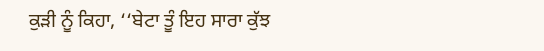ਕੁੜੀ ਨੂੰ ਕਿਹਾ, ‘‘ਬੇਟਾ ਤੂੰ ਇਹ ਸਾਰਾ ਕੁੱਝ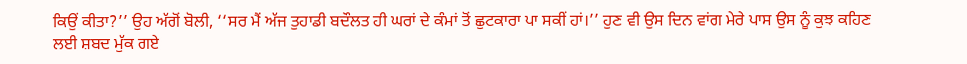ਕਿਉਂ ਕੀਤਾ?’’ ਉਹ ਅੱਗੋਂ ਬੋਲੀ, ‘‘ਸਰ ਮੈਂ ਅੱਜ ਤੁਹਾਡੀ ਬਦੌਲਤ ਹੀ ਘਰਾਂ ਦੇ ਕੰਮਾਂ ਤੋਂ ਛੁਟਕਾਰਾ ਪਾ ਸਕੀਂ ਹਾਂ।’’ ਹੁਣ ਵੀ ਉਸ ਦਿਨ ਵਾਂਗ ਮੇਰੇ ਪਾਸ ਉਸ ਨੂੰ ਕੁਝ ਕਹਿਣ ਲਈ ਸ਼ਬਦ ਮੁੱਕ ਗਏ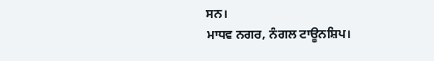ਸਨ।
ਮਾਧਵ ਨਗਰ, ਨੰਗਲ ਟਾਊਨਸ਼ਿਪ।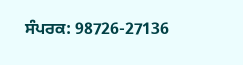ਸੰਪਰਕ: 98726-27136